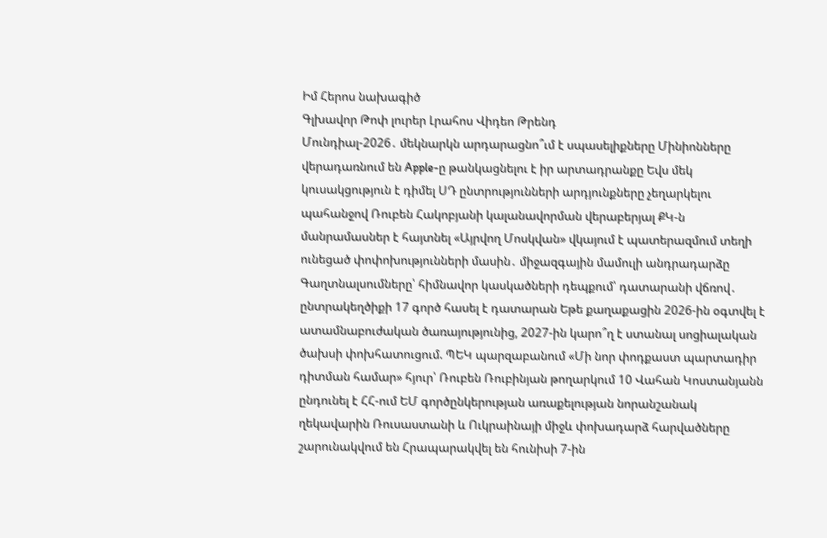Իմ Հերոս նախագիծ
Գլխավոր Թոփ լուրեր Լրահոս Վիդեո Թրենդ
Մունդիալ-2026․ մեկնարկն արդարացնո՞ւմ է սպասելիքները Մինիոնները վերադառնում են Apple-ը թանկացնելու է իր արտադրանքը Եվս մեկ կուսակցություն է դիմել ՍԴ ընտրությունների արդյունքները չեղարկելու պահանջով Ռուբեն Հակոբյանի կալանավորման վերաբերյալ ՔԿ-ն մանրամասներ է հայտնել «Այրվող Մոսկվան» վկայում է պատերազմում տեղի ունեցած փոփոխությունների մասին․ միջազգային մամուլի անդրադարձը Գաղտնալսումները՝ հիմնավոր կասկածների դեպքում՝ դատարանի վճռով․ ընտրակեղծիքի 17 գործ հասել է դատարան Եթե քաղաքացին 2026-ին օգտվել է ատամնաբուժական ծառայությունից, 2027-ին կարո՞ղ է ստանալ սոցիալական ծախսի փոխհատուցում. ՊԵԿ պարզաբանում «Մի նոր փոդքաստ պարտադիր դիտման համար» հյուր՝ Ռուբեն Ռուբինյան թողարկում 10 Վահան Կոստանյանն ընդունել է ՀՀ-ում ԵՄ գործընկերության առաքելության նորանշանակ ղեկավարին Ռուսաստանի և Ուկրաինայի միջև փոխադարձ հարվածները շարունակվում են Հրապարակվել են հունիսի 7-ին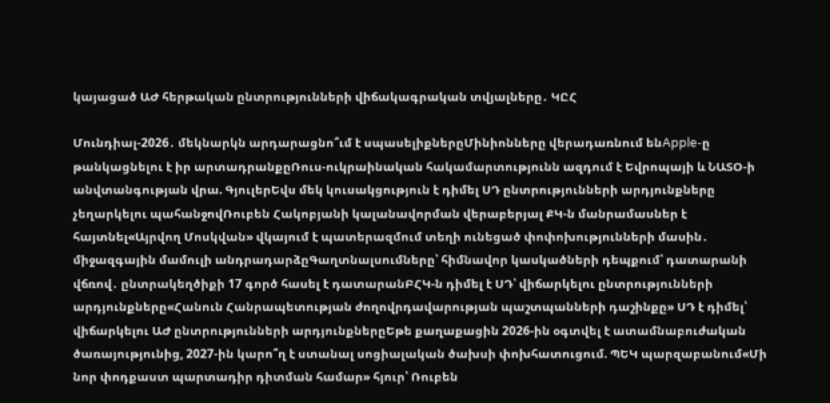կայացած ԱԺ հերթական ընտրությունների վիճակագրական տվյալները․ ԿԸՀ

Մունդիալ-2026․ մեկնարկն արդարացնո՞ւմ է սպասելիքներըՄինիոնները վերադառնում ենApple-ը թանկացնելու է իր արտադրանքըՌուս-ուկրաինական հակամարտությունն ազդում է Եվրոպայի և ՆԱՏՕ-ի անվտանգության վրա. ԳյուլերԵվս մեկ կուսակցություն է դիմել ՍԴ ընտրությունների արդյունքները չեղարկելու պահանջովՌուբեն Հակոբյանի կալանավորման վերաբերյալ ՔԿ-ն մանրամասներ է հայտնել«Այրվող Մոսկվան» վկայում է պատերազմում տեղի ունեցած փոփոխությունների մասին․ միջազգային մամուլի անդրադարձըԳաղտնալսումները՝ հիմնավոր կասկածների դեպքում՝ դատարանի վճռով․ ընտրակեղծիքի 17 գործ հասել է դատարանԲՀԿ-ն դիմել է ՍԴ՝ վիճարկելու ընտրությունների արդյունքները«Հանուն Հանրապետության ժողովրդավարության պաշտպանների դաշինքը» ՍԴ է դիմել՝ վիճարկելու ԱԺ ընտրությունների արդյունքներըԵթե քաղաքացին 2026-ին օգտվել է ատամնաբուժական ծառայությունից, 2027-ին կարո՞ղ է ստանալ սոցիալական ծախսի փոխհատուցում. ՊԵԿ պարզաբանում«Մի նոր փոդքաստ պարտադիր դիտման համար» հյուր՝ Ռուբեն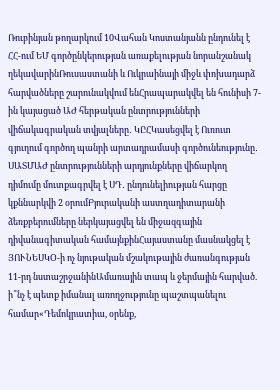Ռուբինյան թողարկում 10Վահան Կոստանյանն ընդունել է ՀՀ-ում ԵՄ գործընկերության առաքելության նորանշանակ ղեկավարինՌուսաստանի և Ուկրաինայի միջև փոխադարձ հարվածները շարունակվում ենՀրապարակվել են հունիսի 7-ին կայացած ԱԺ հերթական ընտրությունների վիճակագրական տվյալները․ ԿԸՀԿասեցվել է Ուռուտ գյուղում գործող պանրի արտադրամասի գործունեությունը․ ՍԱՏՄԱԺ ընտրությունների արդյունքները վիճարկող դիմումը մուտքագրվել է ՍԴ․ ընդունելիության հարցը կքննարկվի 2 օրումԲյուրականի աստղադիտարանի ձեռքբերումները ներկայացվել են միջազգային դիվանագիտական համայնքինՀայաստանը մասնակցել է ՅՈՒՆԵՍԿՕ-ի ոչ նյութական մշակութային ժառանգության 11-րդ նստաշրջանինԱմառային տապ և ջերմային հարված. ի՞նչ է պետք իմանալ առողջությունը պաշտպանելու համար«Դեմոկրատիա, օրենք,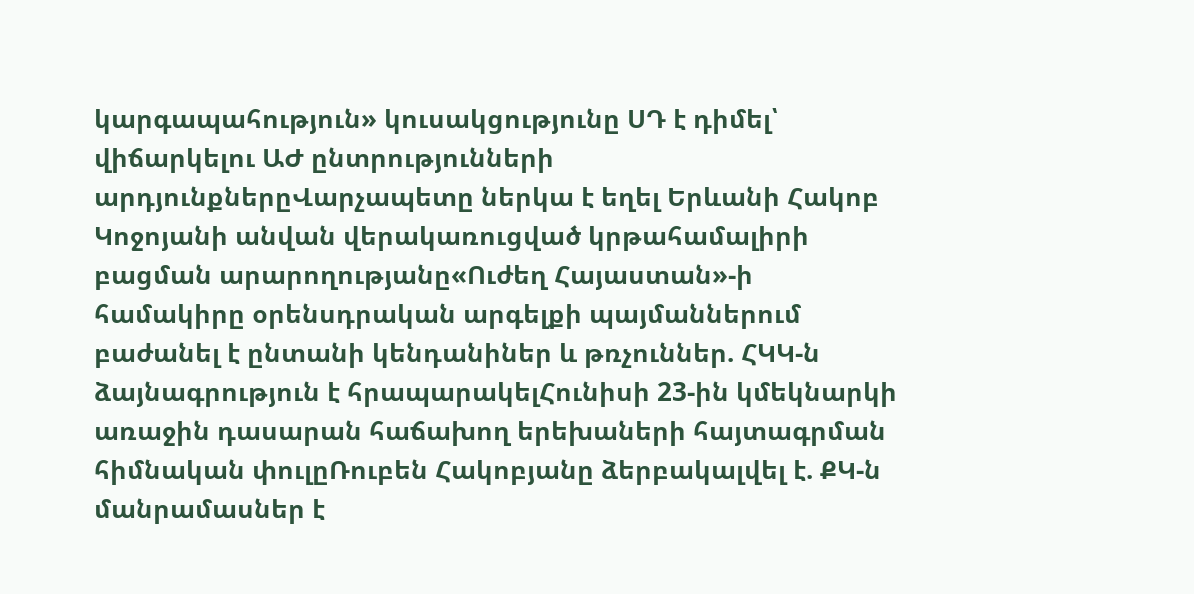կարգապահություն» կուսակցությունը ՍԴ է դիմել՝ վիճարկելու ԱԺ ընտրությունների արդյունքներըՎարչապետը ներկա է եղել Երևանի Հակոբ Կոջոյանի անվան վերակառուցված կրթահամալիրի բացման արարողությանը«Ուժեղ Հայաստան»-ի համակիրը օրենսդրական արգելքի պայմաններում բաժանել է ընտանի կենդանիներ և թռչուններ. ՀԿԿ-ն ձայնագրություն է հրապարակելՀունիսի 23-ին կմեկնարկի առաջին դասարան հաճախող երեխաների հայտագրման հիմնական փուլըՌուբեն Հակոբյանը ձերբակալվել է. ՔԿ-ն մանրամասներ է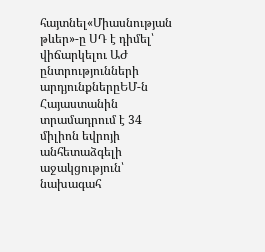հայտնել«Միասնության թևեր»-ը ՍԴ է դիմել՝ վիճարկելու ԱԺ ընտրությունների արդյունքներըԵՄ-ն Հայաստանին տրամադրում է 34 միլիոն եվրոյի անհետաձգելի աջակցություն՝ նախագահ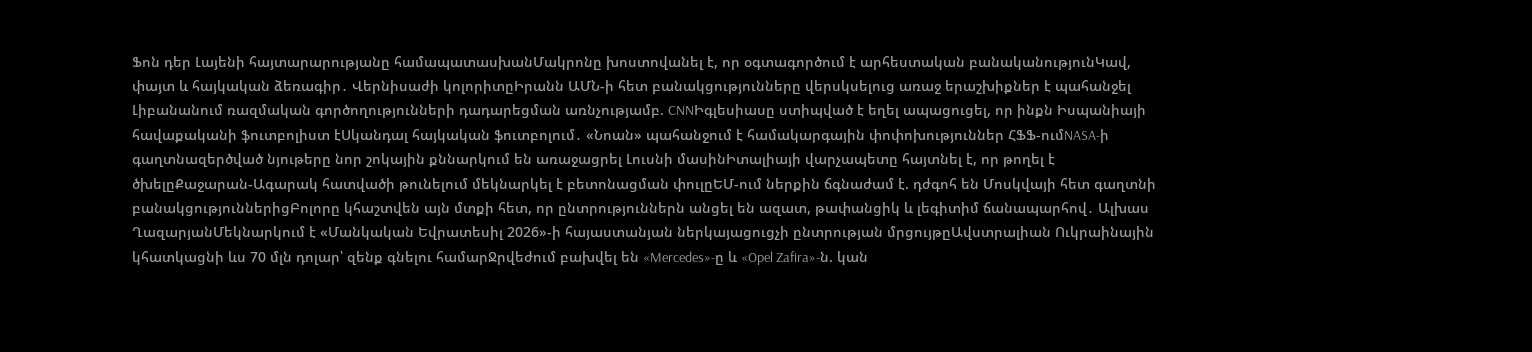Ֆոն դեր Լայենի հայտարարությանը համապատասխանՄակրոնը խոստովանել է, որ օգտագործում է արհեստական բանականությունԿավ, փայտ և հայկական ձեռագիր․ Վերնիսաժի կոլորիտըԻրանն ԱՄՆ-ի հետ բանակցությունները վերսկսելուց առաջ երաշխիքներ է պահանջել Լիբանանում ռազմական գործողությունների դադարեցման առնչությամբ. CNNԻգլեսիասը ստիպված է եղել ապացուցել, որ ինքն Իսպանիայի հավաքականի ֆուտբոլիստ էՍկանդալ հայկական ֆուտբոլում․ «Նոան» պահանջում է համակարգային փոփոխություններ ՀՖՖ-ումNASA-ի գաղտնազերծված նյութերը նոր շոկային քննարկում են առաջացրել Լուսնի մասինԻտալիայի վարչապետը հայտնել է, որ թողել է ծխելըՔաջարան-Ագարակ հատվածի թունելում մեկնարկել է բետոնացման փուլըԵՄ-ում ներքին ճգնաժամ է. դժգոհ են Մոսկվայի հետ գաղտնի բանակցություններիցԲոլորը կհաշտվեն այն մտքի հետ, որ ընտրություններն անցել են ազատ, թափանցիկ և լեգիտիմ ճանապարհով․ Ալխաս ՂազարյանՄեկնարկում է «Մանկական Եվրատեսիլ 2026»-ի հայաստանյան ներկայացուցչի ընտրության մրցույթըԱվստրալիան Ուկրաինային կհատկացնի ևս 70 մլն դոլար՝ զենք գնելու համարՋրվեժում բախվել են «Mercedes»-ը և «Opel Zafira»-ն. կան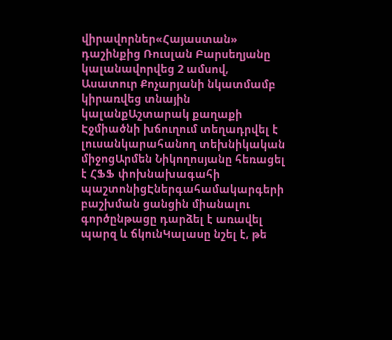վիրավորներ«Հայաստան» դաշինքից Ռուսլան Բարսեղյանը կալանավորվեց 2 ամսով, Ասատուր Քոչարյանի նկատմամբ կիրառվեց տնային կալանքԱշտարակ քաղաքի Էջմիածնի խճուղում տեղադրվել է լուսանկարահանող տեխնիկական միջոցԱրմեն Նիկողոսյանը հեռացել է ՀՖՖ փոխնախագահի պաշտոնիցԷներգահամակարգերի բաշխման ցանցին միանալու գործընթացը դարձել է առավել պարզ և ճկունԿալասը նշել է, թե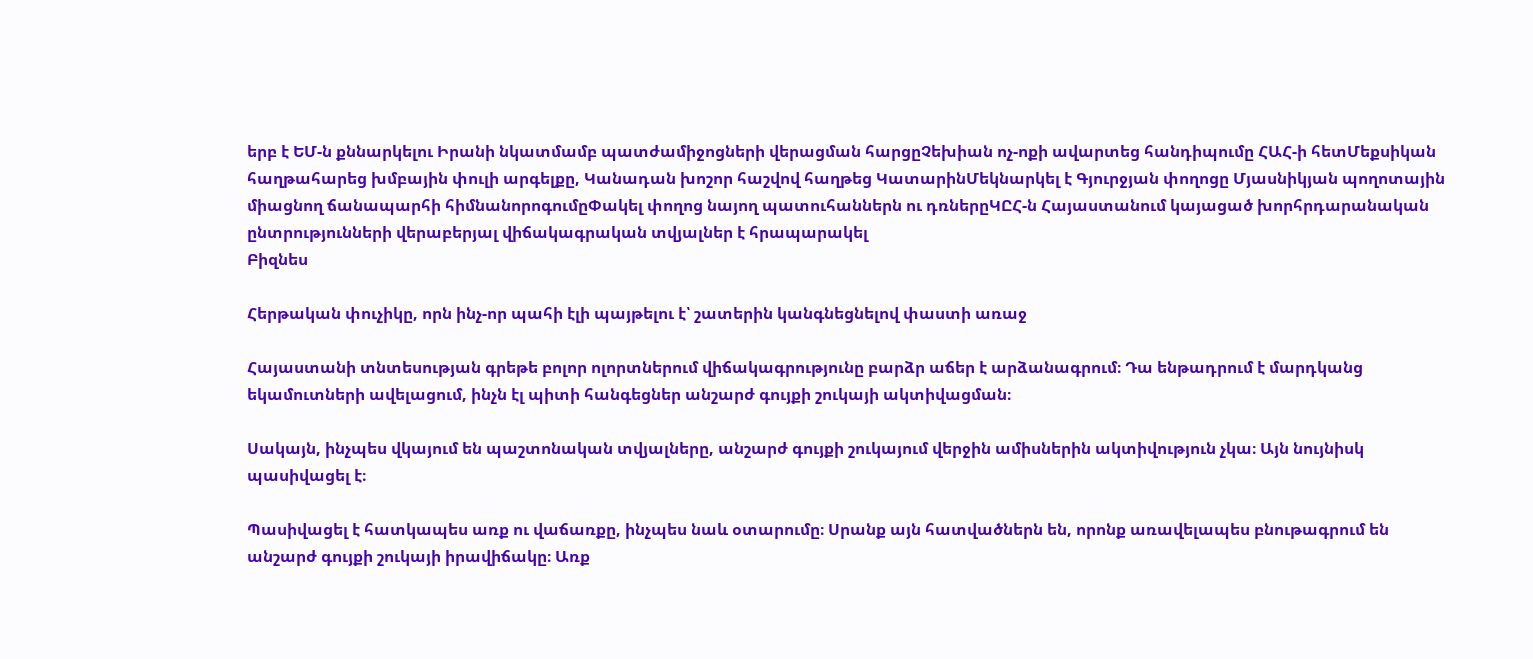երբ է ԵՄ-ն քննարկելու Իրանի նկատմամբ պատժամիջոցների վերացման հարցըՉեխիան ոչ-ոքի ավարտեց հանդիպումը ՀԱՀ-ի հետՄեքսիկան հաղթահարեց խմբային փուլի արգելքը, Կանադան խոշոր հաշվով հաղթեց ԿատարինՄեկնարկել է Գյուրջյան փողոցը Մյասնիկյան պողոտային միացնող ճանապարհի հիմնանորոգումըՓակել փողոց նայող պատուհաններն ու դռներըԿԸՀ-ն Հայաստանում կայացած խորհրդարանական ընտրությունների վերաբերյալ վիճակագրական տվյալներ է հրապարակել
Բիզնես

Հերթական փուչիկը, որն ինչ-որ պահի էլի պայթելու է՝ շատերին կանգնեցնելով փաստի առաջ

Հայաստանի տնտեսության գրեթե բոլոր ոլորտներում վիճակագրությունը բարձր աճեր է արձանագրում։ Դա ենթադրում է մարդկանց եկամուտների ավելացում, ինչն էլ պիտի հանգեցներ անշարժ գույքի շուկայի ակտիվացման։

Սակայն, ինչպես վկայում են պաշտոնական տվյալները, անշարժ գույքի շուկայում վերջին ամիսներին ակտիվություն չկա։ Այն նույնիսկ պասիվացել է։

Պասիվացել է հատկապես առք ու վաճառքը, ինչպես նաև օտարումը։ Սրանք այն հատվածներն են, որոնք առավելապես բնութագրում են անշարժ գույքի շուկայի իրավիճակը։ Առք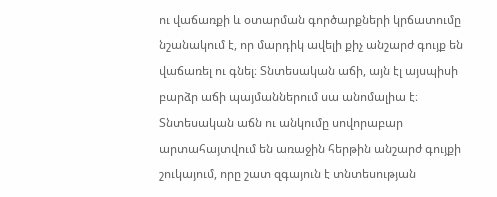ու վաճառքի և օտարման գործարքների կրճատումը նշանակում է, որ մարդիկ ավելի քիչ անշարժ գույք են վաճառել ու գնել։ Տնտեսական աճի, այն էլ այսպիսի բարձր աճի պայմաններում սա անոմալիա է։ Տնտեսական աճն ու անկումը սովորաբար արտահայտվում են առաջին հերթին անշարժ գույքի շուկայում, որը շատ զգայուն է տնտեսության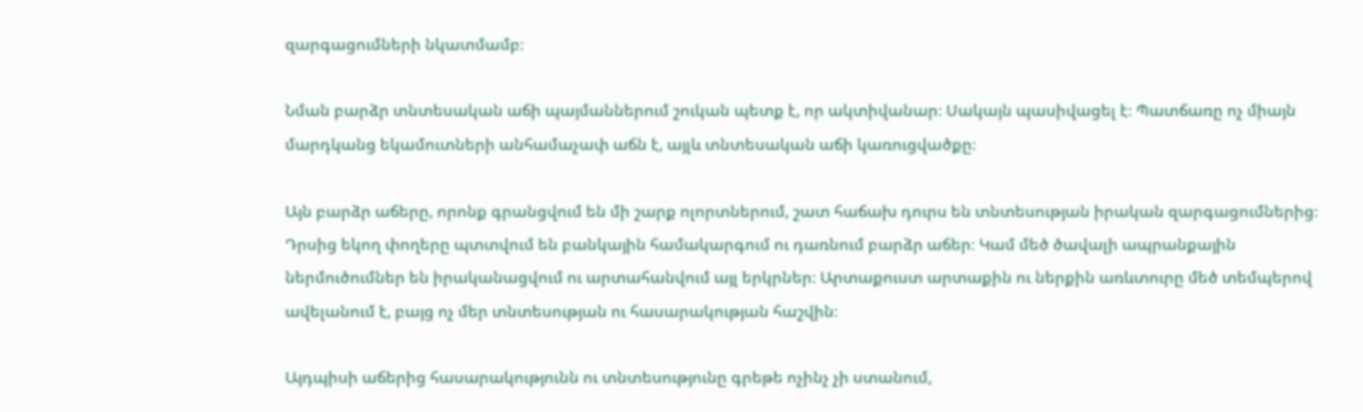զարգացումների նկատմամբ։

Նման բարձր տնտեսական աճի պայմաններում շուկան պետք է, որ ակտիվանար։ Սակայն պասիվացել է։ Պատճառը ոչ միայն մարդկանց եկամուտների անհամաչափ աճն է, այլև տնտեսական աճի կառուցվածքը։

Այն բարձր աճերը, որոնք գրանցվում են մի շարք ոլորտներում, շատ հաճախ դուրս են տնտեսության իրական զարգացումներից։ Դրսից եկող փողերը պտտվում են բանկային համակարգում ու դառնում բարձր աճեր։ Կամ մեծ ծավալի ապրանքային ներմուծումներ են իրականացվում ու արտահանվում այլ երկրներ։ Արտաքուստ արտաքին ու ներքին առևտուրը մեծ տեմպերով ավելանում է, բայց ոչ մեր տնտեսության ու հասարակության հաշվին։

Այդպիսի աճերից հասարակությունն ու տնտեսությունը գրեթե ոչինչ չի ստանում,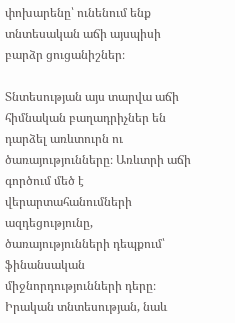փոխարենը՝ ունենում ենք տնտեսական աճի այսպիսի բարձր ցուցանիշներ։

Տնտեսության այս տարվա աճի հիմնական բաղադրիչներ են դարձել առևտուրն ու ծառայությունները։ Առևտրի աճի գործում մեծ է վերարտահանումների ազդեցությունը, ծառայությունների դեպքում՝ ֆինանսական միջնորդությունների դերը։ Իրական տնտեսության, նաև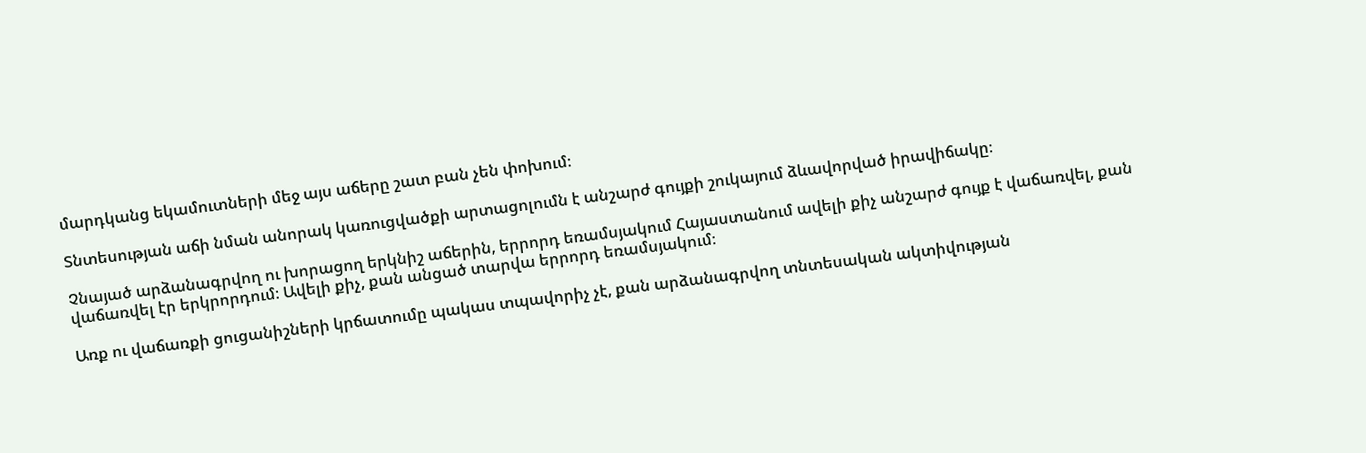մարդկանց եկամուտների մեջ այս աճերը շատ բան չեն փոխում։

Տնտեսության աճի նման անորակ կառուցվածքի արտացոլումն է անշարժ գույքի շուկայում ձևավորված իրավիճակը։

Չնայած արձանագրվող ու խորացող երկնիշ աճերին, երրորդ եռամսյակում Հայաստանում ավելի քիչ անշարժ գույք է վաճառվել, քան վաճառվել էր երկրորդում։ Ավելի քիչ, քան անցած տարվա երրորդ եռամսյակում։

Առք ու վաճառքի ցուցանիշների կրճատումը պակաս տպավորիչ չէ, քան արձանագրվող տնտեսական ակտիվության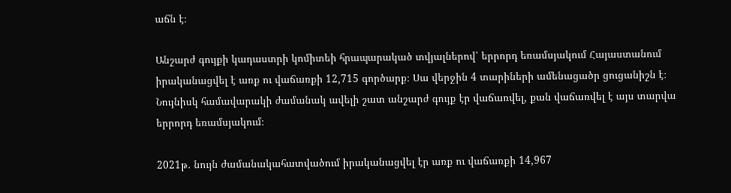աճն է։

Անշարժ գույքի կադաստրի կոմիտեի հրապարակած տվյալներով՝ երրորդ եռամսյակում Հայաստանում իրականացվել է առք ու վաճառքի 12,715 գործարք։ Սա վերջին 4 տարիների ամենացածր ցուցանիշն է։ Նույնիսկ համավարակի ժամանակ ավելի շատ անշարժ գույք էր վաճառվել, քան վաճառվել է այս տարվա երրորդ եռամսյակում։

2021թ. նույն ժամանակահատվածում իրականացվել էր առք ու վաճառքի 14,967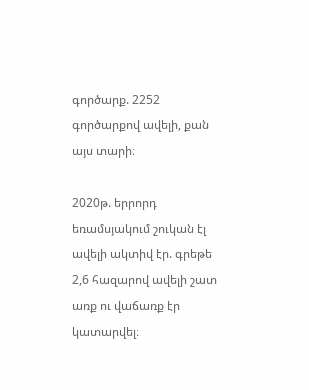գործարք. 2252 գործարքով ավելի, քան այս տարի։

2020թ. երրորդ եռամսյակում շուկան էլ ավելի ակտիվ էր. գրեթե 2,6 հազարով ավելի շատ առք ու վաճառք էր կատարվել։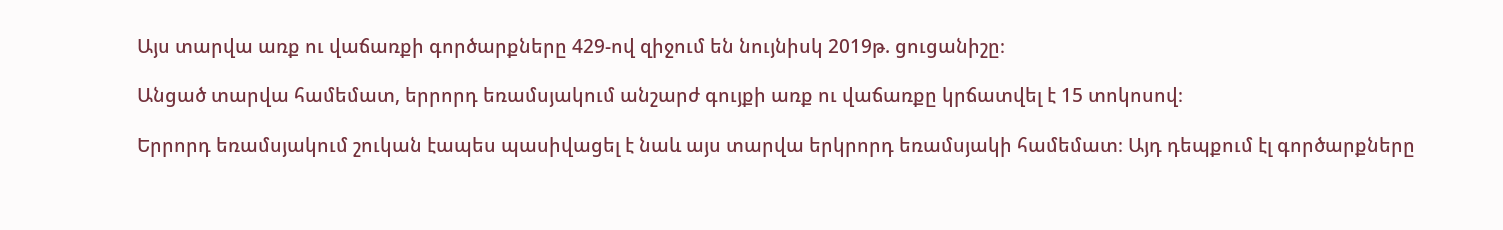Այս տարվա առք ու վաճառքի գործարքները 429-ով զիջում են նույնիսկ 2019թ. ցուցանիշը։

Անցած տարվա համեմատ, երրորդ եռամսյակում անշարժ գույքի առք ու վաճառքը կրճատվել է 15 տոկոսով։

Երրորդ եռամսյակում շուկան էապես պասիվացել է նաև այս տարվա երկրորդ եռամսյակի համեմատ։ Այդ դեպքում էլ գործարքները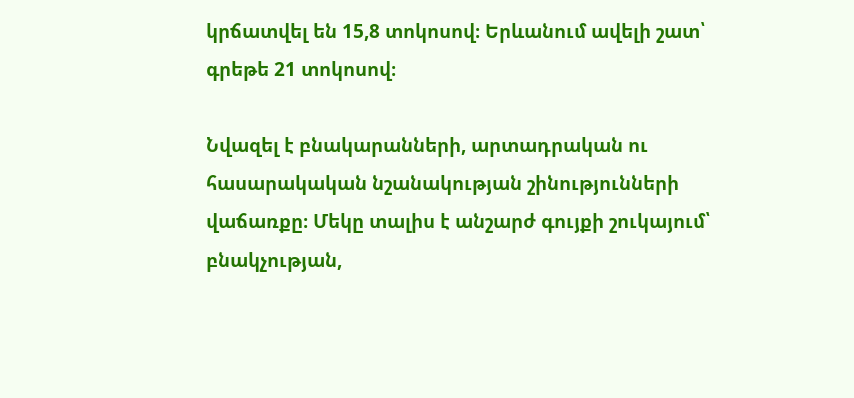կրճատվել են 15,8 տոկոսով։ Երևանում ավելի շատ՝ գրեթե 21 տոկոսով։

Նվազել է բնակարանների, արտադրական ու հասարակական նշանակության շինությունների վաճառքը։ Մեկը տալիս է անշարժ գույքի շուկայում՝ բնակչության,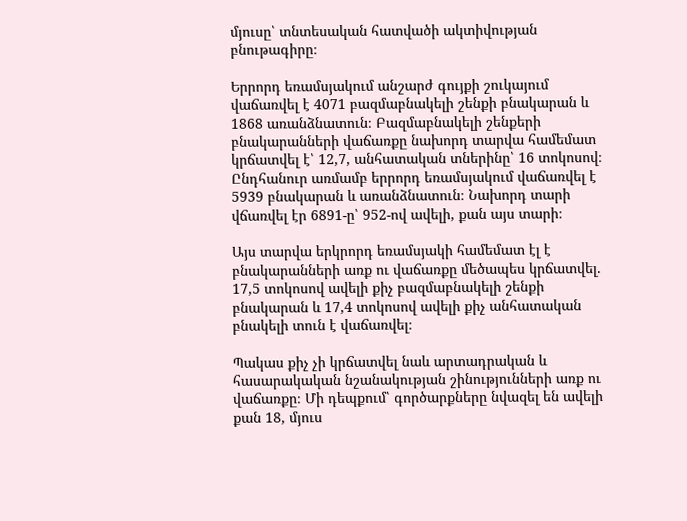մյուսը՝ տնտեսական հատվածի ակտիվության բնութագիրը։

Երրորդ եռամսյակում անշարժ գույքի շուկայում վաճառվել է 4071 բազմաբնակելի շենքի բնակարան և 1868 առանձնատուն։ Բազմաբնակելի շենքերի բնակարանների վաճառքը նախորդ տարվա համեմատ կրճատվել է՝ 12,7, անհատական տներինը՝ 16 տոկոսով։ Ընդհանուր առմամբ երրորդ եռամսյակում վաճառվել է 5939 բնակարան և առանձնատուն։ Նախորդ տարի վճառվել էր 6891-ը՝ 952-ով ավելի, քան այս տարի։

Այս տարվա երկրորդ եռամսյակի համեմատ էլ է բնակարանների առք ու վաճառքը մեծապես կրճատվել. 17,5 տոկոսով ավելի քիչ բազմաբնակելի շենքի բնակարան և 17,4 տոկոսով ավելի քիչ անհատական բնակելի տուն է վաճառվել։

Պակաս քիչ չի կրճատվել նաև արտադրական և հասարակական նշանակության շինությունների առք ու վաճառքը։ Մի դեպքում՝ գործարքները նվազել են ավելի քան 18, մյուս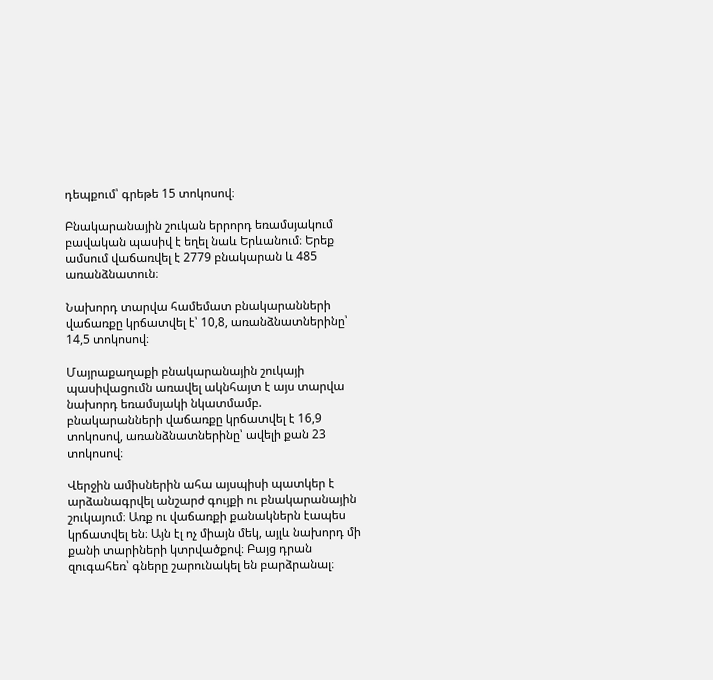դեպքում՝ գրեթե 15 տոկոսով։

Բնակարանային շուկան երրորդ եռամսյակում բավական պասիվ է եղել նաև Երևանում։ Երեք ամսում վաճառվել է 2779 բնակարան և 485 առանձնատուն։

Նախորդ տարվա համեմատ բնակարանների վաճառքը կրճատվել է՝ 10,8, առանձնատներինը՝ 14,5 տոկոսով։

Մայրաքաղաքի բնակարանային շուկայի պասիվացումն առավել ակնհայտ է այս տարվա նախորդ եռամսյակի նկատմամբ. բնակարանների վաճառքը կրճատվել է 16,9 տոկոսով, առանձնատներինը՝ ավելի քան 23 տոկոսով։

Վերջին ամիսներին ահա այսպիսի պատկեր է արձանագրվել անշարժ գույքի ու բնակարանային շուկայում։ Առք ու վաճառքի քանակներն էապես կրճատվել են։ Այն էլ ոչ միայն մեկ, այլև նախորդ մի քանի տարիների կտրվածքով։ Բայց դրան զուգահեռ՝ գները շարունակել են բարձրանալ։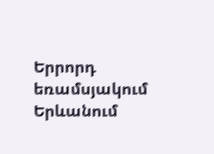Երրորդ եռամսյակում Երևանում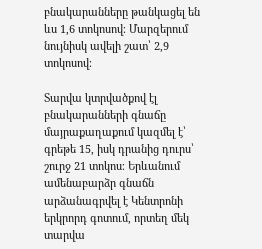բնակարանները թանկացել են ևս 1,6 տոկոսով։ Մարզերում նույնիսկ ավելի շատ՝ 2,9 տոկոսով։

Տարվա կտրվածքով էլ բնակարանների գնաճը մայրաքաղաքում կազմել է՝ գրեթե 15, իսկ դրանից դուրս՝ շուրջ 21 տոկոս։ Երևանում ամենաբարձր գնաճն արձանագրվել է Կենտրոնի երկրորդ գոտում, որտեղ մեկ տարվա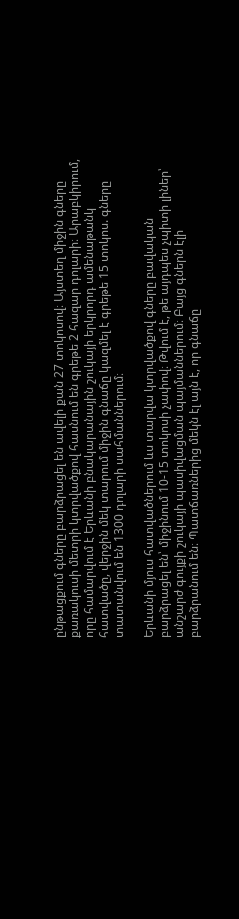ընթացքում գները բարձրացել են ավելի քան 27 տոկոսով։ Այստեղ միջին գները քառակուսի մետրի կտրվածքով հասնում են գրեթե 2 հազար դոլարի։ Արաբկիրում, որը համարվում է Երևանի բնակարանային շուկայի երկրորդ ամենաթանկ հատվածը, վերջին մեկ տարում միջին գնաճը կազմել է գրեթե 15 տոկոս. գները տատանվում են 1300 դոլարի սահմաններում։

Երևանի մյուս հատվածներում ևս տարվա կտրվածքով գները բավական բարձրացել են՝ միջինում 10-15 տոկոսի չափով։ Թվում է, թե այդպես չպիտի լիներ՝ անշարժ գույքի շուկայի պասիվացման պայմաններում։ Բայց գներն էլի բարձրանում են։ Պատճառներից մեկն էլ այն է, որ գնաճը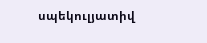սպեկուլյատիվ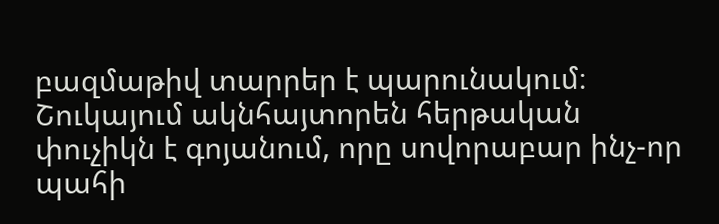բազմաթիվ տարրեր է պարունակում։ Շուկայում ակնհայտորեն հերթական փուչիկն է գոյանում, որը սովորաբար ինչ-որ պահի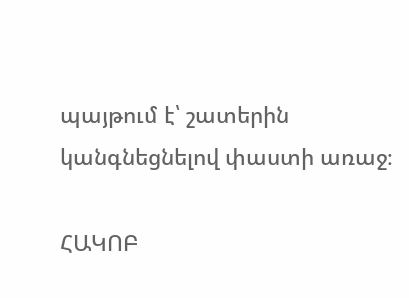պայթում է՝ շատերին կանգնեցնելով փաստի առաջ։

ՀԱԿՈԲ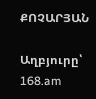ՔՈՉԱՐՅԱՆ

Աղբյուրը՝ 168.am